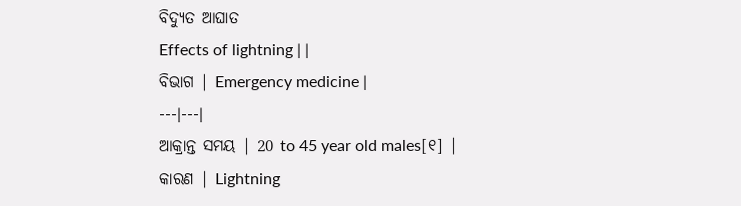ବିଦ୍ୟୁତ ଆଘାତ
Effects of lightning | |
ବିଭାଗ | Emergency medicine |
---|---|
ଆକ୍ରାନ୍ତ ସମୟ | 20 to 45 year old males[୧] |
କାରଣ | Lightning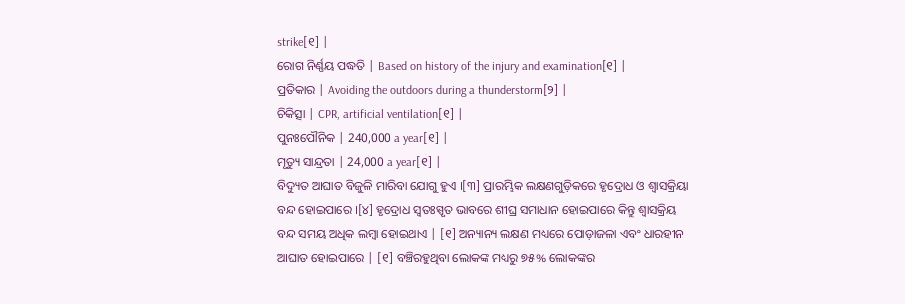strike[୧] |
ରୋଗ ନିର୍ଣ୍ଣୟ ପଦ୍ଧତି | Based on history of the injury and examination[୧] |
ପ୍ରତିକାର | Avoiding the outdoors during a thunderstorm[୨] |
ଚିକିତ୍ସା | CPR, artificial ventilation[୧] |
ପୁନଃପୌନିକ | 240,000 a year[୧] |
ମୃତ୍ୟୁ ସାନ୍ଦ୍ରତା | 24,000 a year[୧] |
ବିଦ୍ୟୁତ ଆଘାତ ବିଜୁଳି ମାରିବା ଯୋଗୁ ହୁଏ ।[୩] ପ୍ରାରମ୍ଭିକ ଲକ୍ଷଣଗୁଡ଼ିକରେ ହୃଦ୍ରୋଧ ଓ ଶ୍ୱାସକ୍ରିୟା ବନ୍ଦ ହୋଇପାରେ ।[୪] ହୃଦ୍ରୋଧ ସ୍ୱତଃସ୍ପୃତ ଭାବରେ ଶୀଘ୍ର ସମାଧାନ ହୋଇପାରେ କିନ୍ତୁ ଶ୍ୱାସକ୍ରିୟ ବନ୍ଦ ସମୟ ଅଧିକ ଲମ୍ବା ହୋଇଥାଏ | [୧] ଅନ୍ୟାନ୍ୟ ଲକ୍ଷଣ ମଧ୍ୟରେ ପୋଡ଼ାଜଳା ଏବଂ ଧାରହୀନ ଆଘାତ ହୋଇପାରେ | [୧] ବଞ୍ଚିରହୁଥିବା ଲୋକଙ୍କ ମଧ୍ୟରୁ ୭୫% ଲୋକଙ୍କର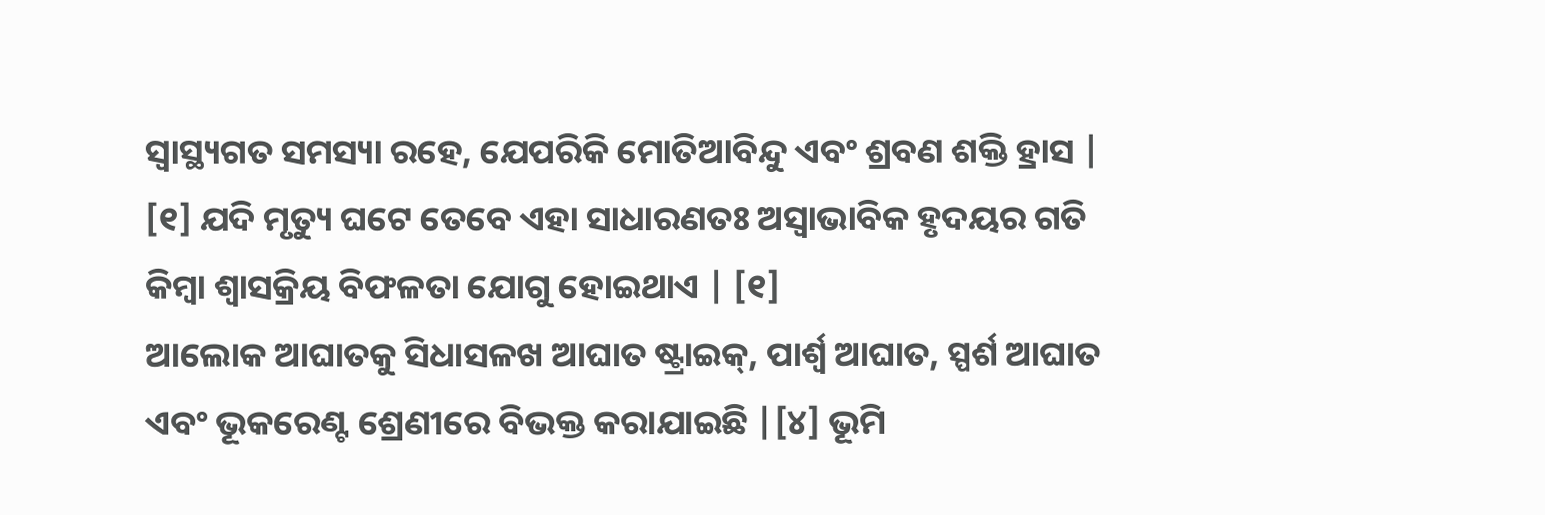ସ୍ୱାସ୍ଥ୍ୟଗତ ସମସ୍ୟା ରହେ, ଯେପରିକି ମୋତିଆବିନ୍ଦୁ ଏବଂ ଶ୍ରବଣ ଶକ୍ତି ହ୍ରାସ | [୧] ଯଦି ମୃତ୍ୟୁ ଘଟେ ତେବେ ଏହା ସାଧାରଣତଃ ଅସ୍ୱାଭାବିକ ହୃଦୟର ଗତି କିମ୍ବା ଶ୍ୱାସକ୍ରିୟ ବିଫଳତା ଯୋଗୁ ହୋଇଥାଏ | [୧]
ଆଲୋକ ଆଘାତକୁ ସିଧାସଳଖ ଆଘାତ ଷ୍ଟ୍ରାଇକ୍, ପାର୍ଶ୍ୱ ଆଘାତ, ସ୍ପର୍ଶ ଆଘାତ ଏବଂ ଭୂକରେଣ୍ଟ ଶ୍ରେଣୀରେ ବିଭକ୍ତ କରାଯାଇଛି |[୪] ଭୂମି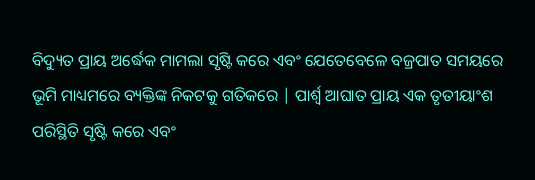ବିଦ୍ୟୁତ ପ୍ରାୟ ଅର୍ଦ୍ଧେକ ମାମଲା ସୃଷ୍ଟି କରେ ଏବଂ ଯେତେବେଳେ ବଜ୍ରପାତ ସମୟରେ ଭୂମି ମାଧ୍ୟମରେ ବ୍ୟକ୍ତିଙ୍କ ନିକଟକୁ ଗତିକରେ | ପାର୍ଶ୍ୱ ଆଘାତ ପ୍ରାୟ ଏକ ତୃତୀୟାଂଶ ପରିସ୍ଥିତି ସୃଷ୍ଟି କରେ ଏବଂ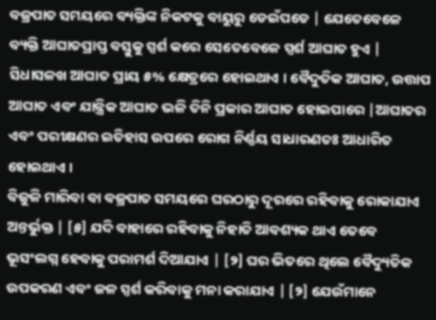ବଜ୍ରପାତ ସମୟରେ ବ୍ୟକ୍ତିଙ୍କ ନିକଟକୁ ବାୟୁରୁ ଡେଇଁପଡେ | ଯେତେବେଳେ ବ୍ୟକ୍ତି ଆଘାତପ୍ରାପ୍ତ ବସ୍ତୁକୁ ସ୍ପର୍ଶ କରେ ସେତେବେଳେ ସ୍ପର୍ଶ ଆଘାତ ହୁଏ | ସିଧାସଳଖ ଆଘାତ ପ୍ରାୟ ୫% କ୍ଷେତ୍ରରେ ହୋଇଥାଏ । ବୈଦୁତିକ ଆଘାତ, ଉତ୍ତାପ ଆଘାତ ଏବଂ ଯାନ୍ତ୍ରିକ ଆଘାତ ଭଳି ତିନି ପ୍ରକାର ଆଘାତ ହୋଇପାରେ |ଆଘାତର ଏବଂ ପରୀକ୍ଷଣର ଇତିହାସ ଉପରେ ରୋଗ ନିର୍ଣ୍ଣୟ ସାଧାରଣତଃ ଆଧାରିତ ହୋଇଥାଏ ।
ବିଜୁଳି ମାରିବା ବା ବଜ୍ରପାତ ସମୟରେ ଘରଠାରୁ ଦୂରରେ ରହିବାକୁ ରୋକାଯାଏ ଅନ୍ତର୍ଭୁକ୍ତ | [୫] ଯଦି ବାହାରେ ରହିବାକୁ ନିହାତି ଆବଶ୍ୟକ ଥାଏ ତେବେ ଭୂସଂଲଗ୍ନ ହେବାକୁ ପରାମର୍ଶ ଦିଆଯାଏ | [୨] ଘର ଭିତରେ ଥିଲେ ବୈଦ୍ୟୁତିକ ଉପକରଣ ଏବଂ ଜଳ ସ୍ପର୍ଶ କରିବାକୁ ମନା କରାଯାଏ | [୨] ଯେଉଁମାନେ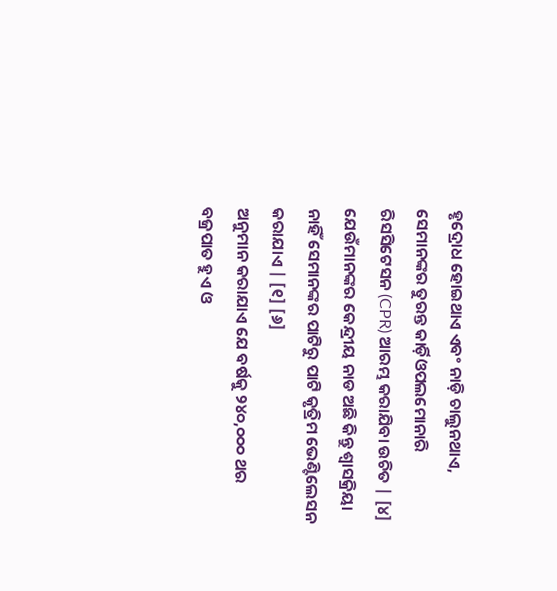ହୃଦ୍ରୋଧ ହୋଇଥାଏ ଏବଂ ନାଡ଼ି ଚାଲୁନଥାଏ, ସେମାନଙ୍କର ତୁରନ୍ତ କାର୍ଡ଼ିଓପଲମୋନାରି ରିସସିଟେସନ (CPR) ଆରମ୍ଭ କରାଯିବା ଉଚିତ | [୪] ଯେଉଁମାନଙ୍କର କେନ୍ଦ୍ରୀୟ ନାଡ ଅଛି କିନ୍ତୁ ଶ୍ୱାସକ୍ରିୟା ନାହିଁ ସେମାନଙ୍କର ପାଟିରୁ ପାଟି କୃତ୍ରିମ ଭେଣ୍ଟିଲେସନ କରାଯାଏ | [୧] [୬]
ଅନୁମାନ କରାଯାଏ ଯେ ବର୍ଷକୁ ୨୪୦,୦୦୦ ଥର ବଜ୍ରପାତ ହୁଏ ଓ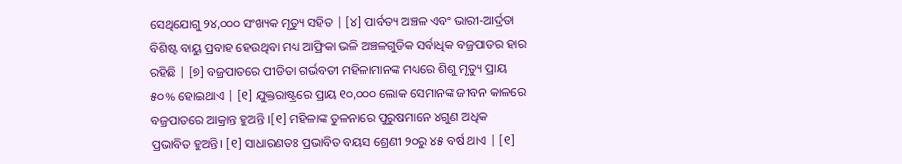ସେଥିଯୋଗୁ ୨୪,୦୦୦ ସଂଖ୍ୟକ ମୃତ୍ୟୁ ସହିତ | [୪] ପାର୍ବତ୍ୟ ଅଞ୍ଚଳ ଏବଂ ଭାରୀ-ଆର୍ଦ୍ରତା ବିଶିଷ୍ଟ ବାୟୁ ପ୍ରବାହ ହେଉଥିବା ମଧ୍ୟ ଆଫ୍ରିକା ଭଳି ଅଞ୍ଚଳଗୁଡିକ ସର୍ବାଧିକ ବଜ୍ରପାତର ହାର ରହିଛି | [୭] ବଜ୍ରପାତରେ ପୀଡିତା ଗର୍ଭବତୀ ମହିଳାମାନଙ୍କ ମଧ୍ୟରେ ଶିଶୁ ମୃତ୍ୟୁ ପ୍ରାୟ ୫୦% ହୋଇଥାଏ | [୧] ଯୁକ୍ତରାଷ୍ଟ୍ରରେ ପ୍ରାୟ ୧୦,୦୦୦ ଲୋକ ସେମାନଙ୍କ ଜୀବନ କାଳରେ ବଜ୍ରପାତରେ ଆକ୍ରାନ୍ତ ହୁଅନ୍ତି ।[୧] ମହିଳାଙ୍କ ତୁଳନାରେ ପୁରୁଷମାନେ ୪ଗୁଣ ଅଧିକ ପ୍ରଭାବିତ ହୁଅନ୍ତି। [୧] ସାଧାରଣତଃ ପ୍ରଭାବିତ ବୟସ ଶ୍ରେଣୀ ୨୦ରୁ ୪୫ ବର୍ଷ ଥାଏ | [୧]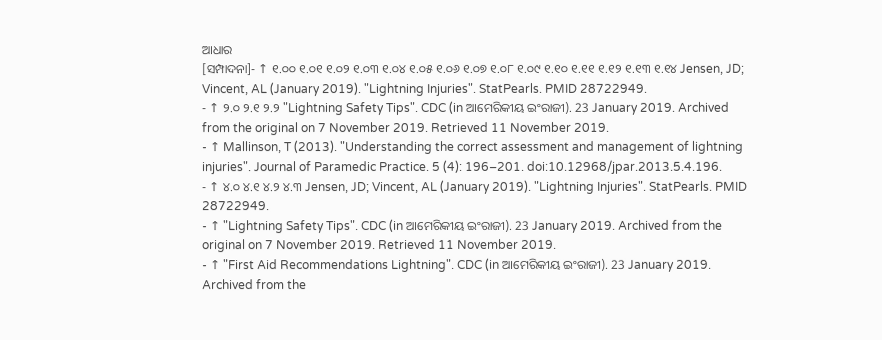ଆଧାର
[ସମ୍ପାଦନା]- ↑ ୧.୦୦ ୧.୦୧ ୧.୦୨ ୧.୦୩ ୧.୦୪ ୧.୦୫ ୧.୦୬ ୧.୦୭ ୧.୦୮ ୧.୦୯ ୧.୧୦ ୧.୧୧ ୧.୧୨ ୧.୧୩ ୧.୧୪ Jensen, JD; Vincent, AL (January 2019). "Lightning Injuries". StatPearls. PMID 28722949.
- ↑ ୨.୦ ୨.୧ ୨.୨ "Lightning Safety Tips". CDC (in ଆମେରିକୀୟ ଇଂରାଜୀ). 23 January 2019. Archived from the original on 7 November 2019. Retrieved 11 November 2019.
- ↑ Mallinson, T (2013). "Understanding the correct assessment and management of lightning injuries". Journal of Paramedic Practice. 5 (4): 196–201. doi:10.12968/jpar.2013.5.4.196.
- ↑ ୪.୦ ୪.୧ ୪.୨ ୪.୩ Jensen, JD; Vincent, AL (January 2019). "Lightning Injuries". StatPearls. PMID 28722949.
- ↑ "Lightning Safety Tips". CDC (in ଆମେରିକୀୟ ଇଂରାଜୀ). 23 January 2019. Archived from the original on 7 November 2019. Retrieved 11 November 2019.
- ↑ "First Aid Recommendations Lightning". CDC (in ଆମେରିକୀୟ ଇଂରାଜୀ). 23 January 2019. Archived from the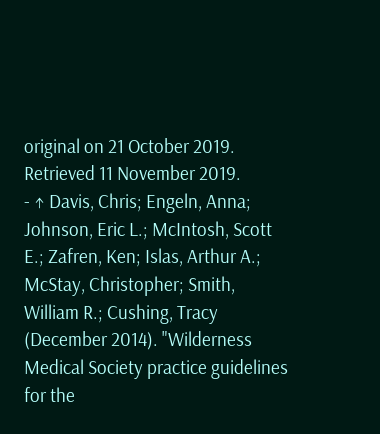original on 21 October 2019. Retrieved 11 November 2019.
- ↑ Davis, Chris; Engeln, Anna; Johnson, Eric L.; McIntosh, Scott E.; Zafren, Ken; Islas, Arthur A.; McStay, Christopher; Smith, William R.; Cushing, Tracy (December 2014). "Wilderness Medical Society practice guidelines for the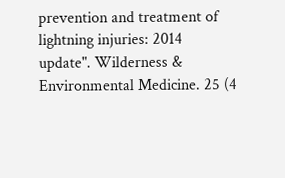prevention and treatment of lightning injuries: 2014 update". Wilderness & Environmental Medicine. 25 (4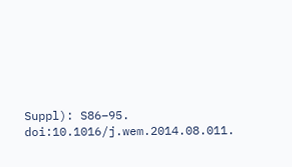Suppl): S86–95. doi:10.1016/j.wem.2014.08.011.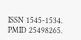ISSN 1545-1534. PMID 25498265.